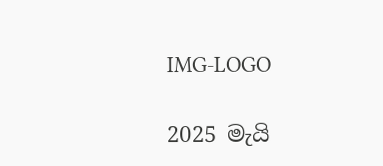IMG-LOGO

2025 මැයි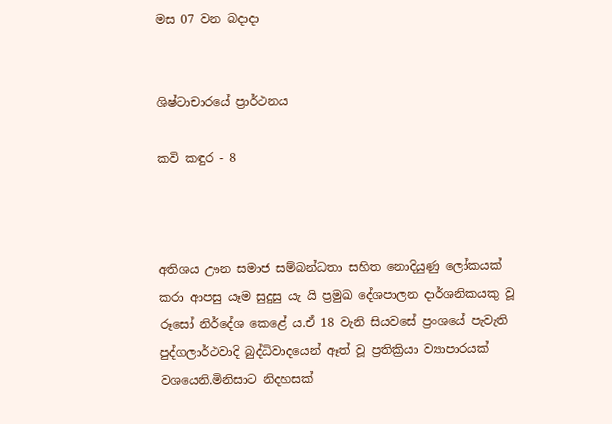මස 07 වන බදාදා


ශිෂ්ටාචාරයේ ප්‍රාර්ථනය

කවි කඳුර - 8



අතිශය ඌන සමාජ සම්බන්ධතා සහිත නොදියුණු ලෝකයක් කරා ආපසු යෑම සුදුසු යැ යි ප්‍රමුඛ දේශපාලන දාර්ශනිකයකු වූ රූසෝ නිර්දේශ කෙළේ ය.ඒ 18 වැනි සියවසේ ප්‍රංශයේ පැවැති පුද්ගලාර්ථවාදි බුද්ධිවාදයෙන් ඈත් වූ ප්‍රතික්‍රියා ව්‍යාපාරයක් වශයෙනි.මිනිසාට නිදහසක්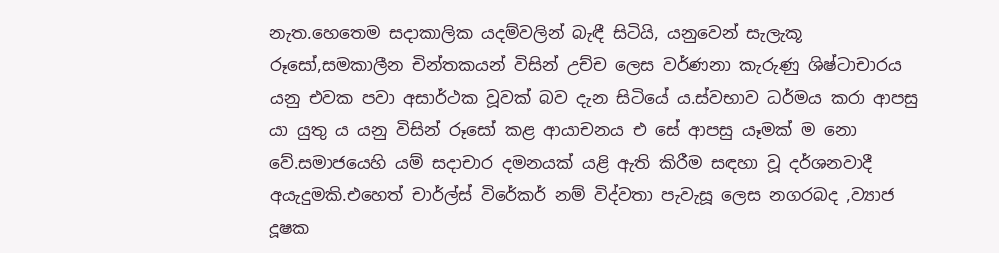නැත.හෙතෙම සදාකාලික යදම්වලින් බැඳී සිටියි, යනුවෙන් සැලැකූ රූසෝ,සමකාලීන චින්තකයන් විසින් උච්ච ලෙස වර්ණනා කැරුණු ශිෂ්ටාචාරය යනු එවක පවා අසාර්ථක වූවක් බව දැන සිටියේ ය.ස්වභාව ධර්මය කරා ආපසු යා යුතු ය යනු විසින් රූසෝ කළ ආයාචනය එ සේ ආපසු යෑමක් ම නො වේ.සමාජයෙහි යම් සදාචාර දමනයක් යළි ඇති කිරීම සඳහා වූ දර්ශනවාදී අයැදුමකි.එහෙත් චාර්ල්ස් විරේකර් නම් විද්වතා පැවැසූ ලෙස නගරබද ,ව්‍යාජ දූෂක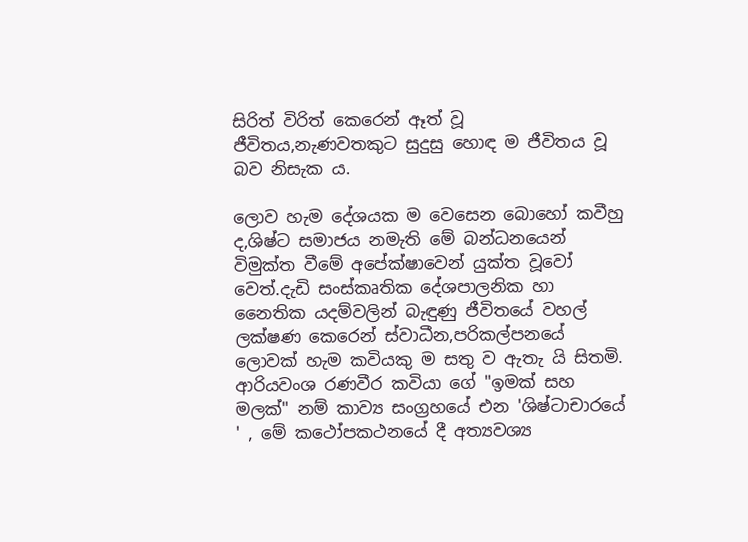සිරිත් විරිත් කෙරෙන් ඈත් වූ ජීවිතය,නැණවතකුට සුදුසු හොඳ ම ජීවිතය වූ බව නිසැක ය.

ලොව හැම දේශයක ම වෙසෙන බොහෝ කවීහු ද,ශිෂ්ට සමාජය නමැති මේ බන්ධනයෙන් විමුක්ත වීමේ අපේක්ෂාවෙන් යුක්ත වූවෝ වෙත්.දැඩි සංස්කෘතික දේශපාලනික හා නෛතික යදම්වලින් බැඳුණු ජීවිතයේ වහල් ලක්ෂණ කෙරෙන් ස්වාධීන,පරිකල්පනයේ ලොවක් හැම කවියකු ම සතු ව ඇතැ යි සිතමි. ආරියවංශ රණවීර කවියා ගේ "ඉමක් සහ මලක්" නම් කාව්‍ය සංග්‍රහයේ එන 'ශිෂ්ටාචාරයේ ' , මේ කථෝපකථනයේ දී අත්‍යවශ්‍ය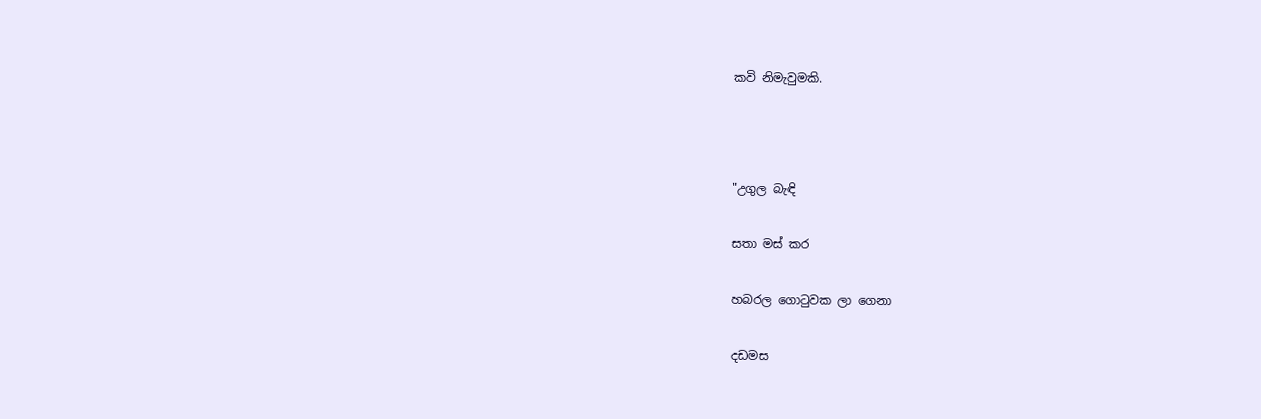කවි නිමැවුමකි.



"උගුල බැඳි

සතා මස් කර

හබරල ගොටුවක ලා ගෙනා

දඩමස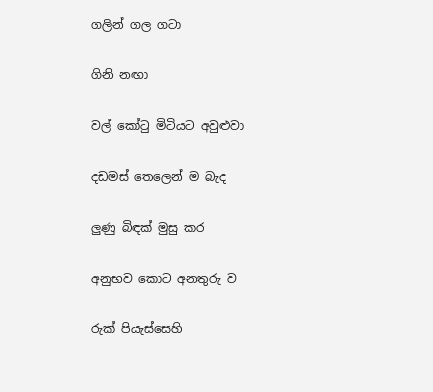ගලින් ගල ගටා

ගිනි නඟා

වල් කෝටු මිටියට අවුළුවා

දඩමස් තෙලෙන් ම බැද

ලුණු බිඳක් මුසු කර

අනුභව කොට අනතුරු ව

රුක් පියැස්සෙහි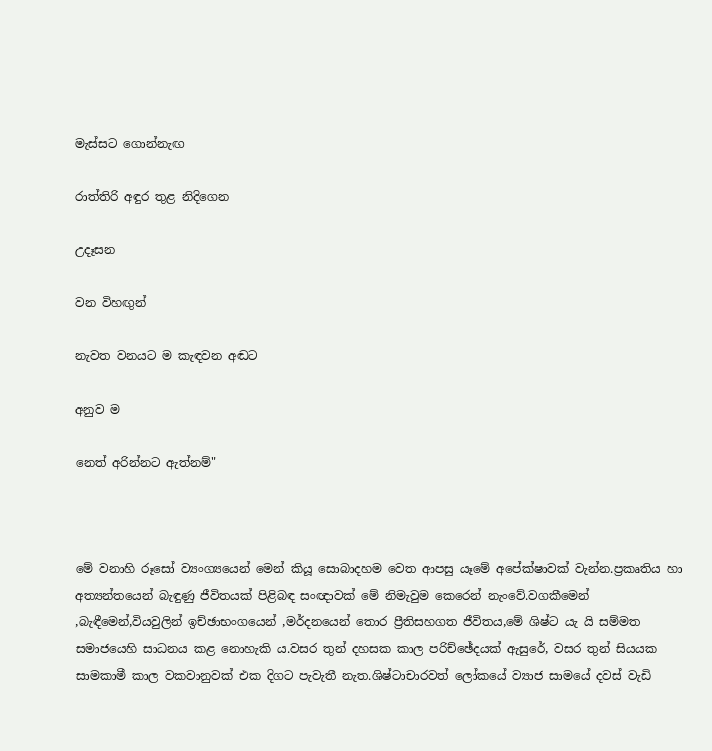මැස්සට ගොන්නැඟ

රාත්තිරි අඳුර තුළ නිදිගෙන

උදෑසන

වන විහඟුන්

නැවත වනයට ම කැඳවන අඬට

අනුව ම

නෙත් අරින්නට ඇත්නම්"



මේ වනාහි රූසෝ ව්‍යංග්‍යයෙන් මෙන් කියූ සොබාදහම වෙත ආපසු යෑමේ අපේක්ෂාවක් වැන්න.ප්‍රකෘතිය හා අත්‍යන්තයෙන් බැඳුණු ජීවිතයක් පිළිබඳ සංඥාවක් මේ නිමැවුම කෙරෙන් නැංවේ.වගකීමෙන් ,බැඳීමෙන්,වියවුලින් ඉච්ඡාභංගයෙන් ,මර්දනයෙන් තොර ප්‍රීතිසහගත ජීවිතය,මේ ශිෂ්ට යැ යි සම්මත සමාජයෙහි සාධනය කළ නොහැකි ය.වසර තුන් දහසක කාල පරිච්ඡේදයක් ඇසුරේ, වසර තුන් සියයක සාමකාමී කාල වකවානුවක් එක දිගට පැවැතී නැත.ශිෂ්ටාචාරවත් ලෝකයේ ව්‍යාජ සාමයේ දවස් වැඩි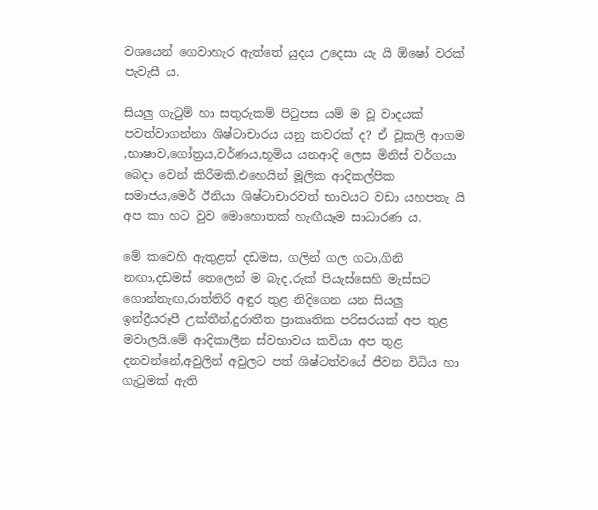වශයෙන් ගෙවාහැර ඇත්තේ යුදය උදෙසා යැ යි ඕෂෝ වරක් පැවැසී ය.

සියලු ගැටුම් හා සතුරුකම් පිටුපස යම් ම වූ වාදයක් පවත්වාගන්නා ශිෂ්ටාචාරය යනු කවරක් ද? ඒ වූකලි ආගම ,භාෂාව,ගෝත්‍රය,වර්ණය,භූමිය යනආදි ලෙස මිනිස් වර්ගයා බෙදා වෙන් කිරීමකි.එහෙයින් මූලික ආදිකල්පික සමාජය,මෙර් ඊනියා ශිෂ්ටාචාරවත් භාවයට වඩා යහපතැ යි අප කා හට වුව මොහොතක් හැඟීයෑම සාධාරණ ය.

මේ කවෙහි ඇතුළත් දඩමස, ගලින් ගල ගටා,ගිනි නඟා,දඩමස් තෙලෙන් ම බැද,රුක් පියැස්සෙහි මැස්සට ගොන්නැඟ,රාත්තිරි අඳුර තුළ නිදිගෙන යන සියලු ඉන්ද්‍රීයරූපී උක්තීන්,දුරාතීත ප්‍රාකෘතික පරිසරයක් අප තුළ මවාලයි.මේ ආදිකාලීන ස්වභාවය කවියා අප තුළ දනවන්නේ,අවුලින් අවුලට පත් ශිෂ්ටත්වයේ ජීවන විධිය හා ගැටුමක් ඇති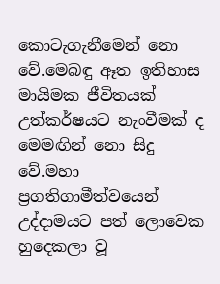කොටැගැනීමෙන් නො වේ.මෙබඳු ඈත ඉතිහාස මායිමක ජීවිතයක් උත්කර්ෂයට නැංවීමක් ද මෙමඟින් නො සිදු වේ.මහා ප්‍රගතිගාමීත්වයෙන් උද්දාමයට පත් ලොවෙක හුදෙකලා වූ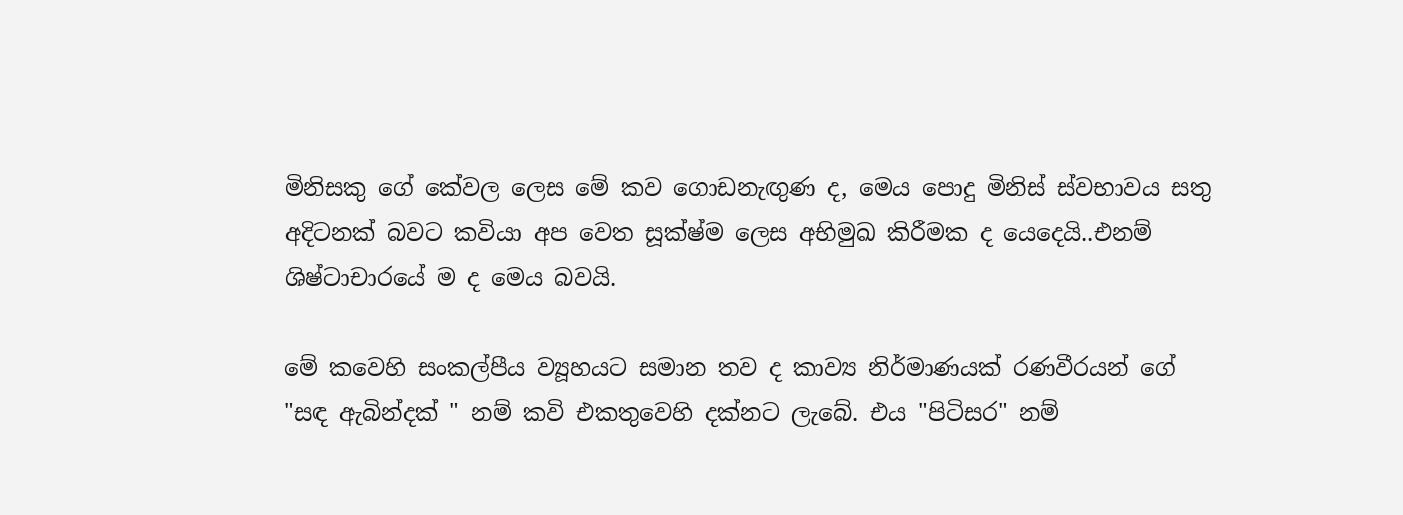මිනිසකු ගේ කේවල ලෙස මේ කව ගොඩනැඟුණ ද, මෙය පොදු මිනිස් ස්වභාවය සතු අදිටනක් බවට කවියා අප වෙත සූක්ෂ්ම ලෙස අභිමුඛ කිරීමක ද යෙදෙයි..එනම් ශිෂ්ටාචාරයේ ම ද මෙය බවයි.

මේ කවෙහි සංකල්පීය ව්‍යූහයට සමාන තව ද කාව්‍ය නිර්මාණයක් රණවීරයන් ගේ "සඳ ඇබින්දක් " නම් කවි එකතුවෙහි දක්නට ලැබේ. එය "පිටිසර" නම්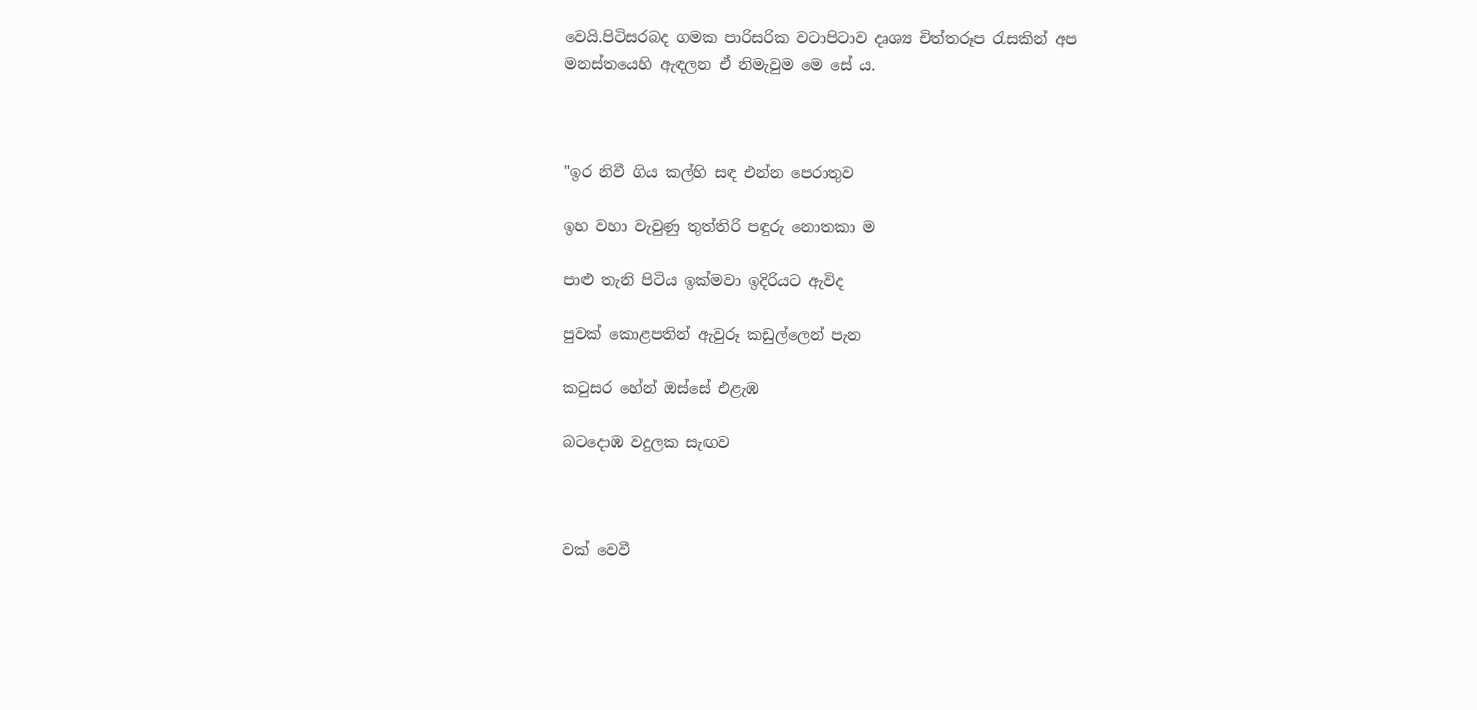වෙයි.පිටිසරබද ගමක පාරිසරික වටාපිටාව දෘශ්‍ය චිත්තරූප රැසකින් අප මනස්තයෙහි ඇඳලන ඒ නිමැවුම මෙ සේ ය.



"ඉර නිවී ගිය කල්හි සඳ එන්න පෙරාතුව

ඉහ වහා වැවුණු තුත්තිරි පඳුරු නොතකා ම

පාළු තැනි පිටිය ඉක්මවා ඉදිරියට ඇවිද

පුවක් කොළපතින් ඇවුරූ කඩුල්ලෙන් පැන

කටුසර හේන් ඔස්සේ එළැඹ

බටදොඹ වදුලක සැඟව



වක් වෙවී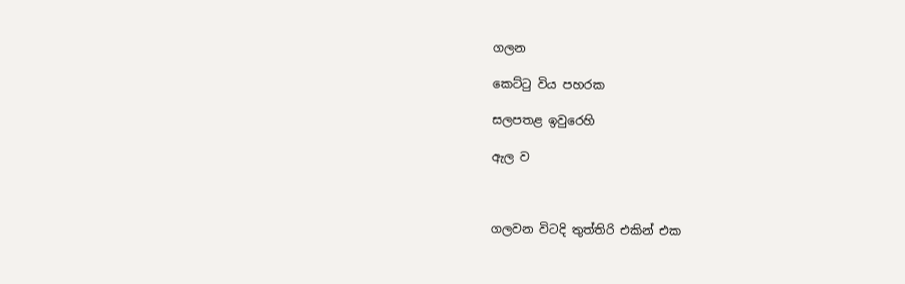ගලන

කෙට්ටු විය පහරක

සලපතළ ඉවුරෙහි

ඇල ව



ගලවන විටදි තුත්තිරි එකින් එක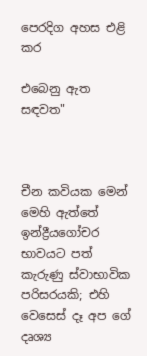පෙරදිග අහස එළි කර

එබෙනු ඇත සඳවත"



චීන කවියක මෙන් මෙහි ඇත්තේ ඉන්ද්‍රීයගෝචර භාවයට පත් කැරුණු ස්වාභාවික පරිසරයකි; එහි වෙසෙස් දෑ අප ගේ දෘශ්‍ය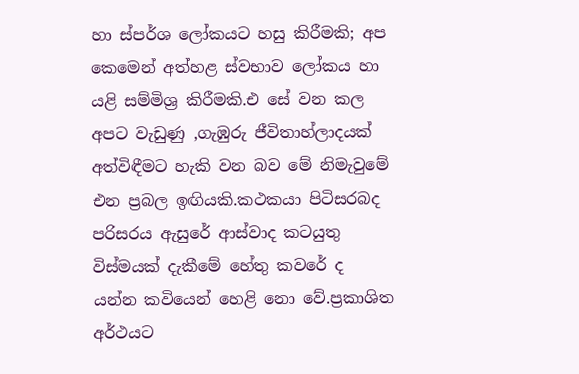හා ස්පර්ශ ලෝකයට හසු කිරීමකි; අප කෙමෙන් අත්හළ ස්වභාව ලෝකය හා යළි සම්මිශ්‍ර කිරීමකි.එ සේ වන කල අපට වැඩුණු ,ගැඹුරු ජීවිතාහ්ලාදයක් අත්විඳීමට හැකි වන බව මේ නිමැවුමේ එන ප්‍රබල ඉඟියකි.කථකයා පිටිසරබද පරිසරය ඇසුරේ ආස්වාද කටයුතු විස්මයක් දැකීමේ හේතු කවරේ ද යන්න කවියෙන් හෙළි නො වේ.ප්‍රකාශිත අර්ථයට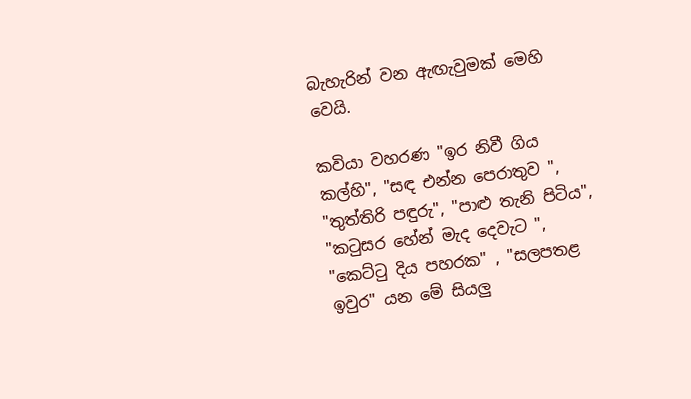බැහැරින් වන ඇඟැවුමක් මෙහි වෙයි.

කවියා වහරණ "ඉර නිවී ගිය කල්හි", "සඳ එන්න පෙරාතුව ", "තුත්තිරි පඳුරු", "පාළු තැනි පිටිය", "කටුසර හේන් මැද දෙවැට ", "කෙට්ටු දිය පහරක" , "සලපතළ ඉවුර" යන මේ සියලු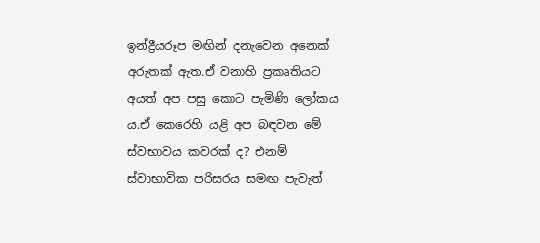ඉන්ද්‍රීයරූප මඟින් දනැවෙන අනෙක් අරුතක් ඇත.ඒ වනාහි ප්‍රකෘතියට අයත් අප පසු කොට පැමිණි ලෝකය ය.ඒ කෙරෙහි යළි අප බඳවන මේ ස්වභාවය කවරක් ද? එනම් ස්වාභාවික පරිසරය සමඟ පැවැත්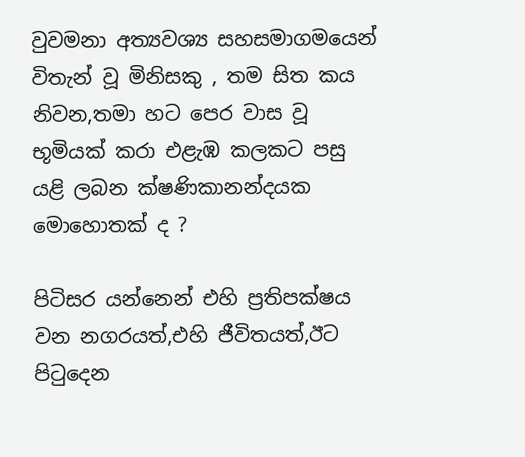වුවමනා අත්‍යවශ්‍ය සහසමාගමයෙන් විතැන් වූ මිනිසකු , තම සිත කය නිවන,තමා හට පෙර වාස වූ භූමියක් කරා එළැඹ කලකට පසු යළි ලබන ක්ෂණිකානන්දයක මොහොතක් ද ?

පිටිසර යන්නෙන් එහි ප්‍රතිපක්ෂය වන නගරයත්,එහි ජීවිතයත්,ඊට පිටුදෙන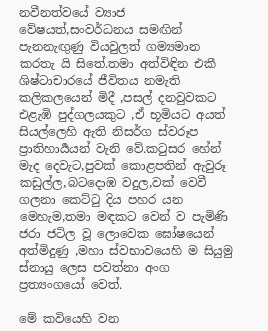නවීනත්වයේ ව්‍යාජ වේෂයත්,සංවර්ධනය සමඟින් පැනනැඟුණු වියවුලත් ගම්‍යමාන කරතැ යි සිතේ.තමා අත්විඳින එකී ශිෂ්ටාචාරයේ ජීවිතය නමැති කලිකලයෙන් මිදී ,පසල් දනවුවකට එළැඹි පුද්ගලයකුට ,ඒ භූමියට අයත් සියල්ලෙහි ඇති නිසර්ග ස්වරූප ප්‍රාතිහාර්‍යයන් වැනි වේ.කටුසර හේන් මැද දෙවැට,පුවක් කොළපතින් ඇවුරූ කඩුල්ල,බටදොඹ වදුල,වක් වෙවී ගලනා කෙට්ටු දිය පහර යන මෙහැම,තමා මඳකට වෙන් ව පැමිණි ජරා ජටිල වූ ලොවෙක ඝෝෂයෙන් අත්මිදුණු ,මහා ස්වභාවයෙහි ම සියුමු ස්නායු ලෙස පවත්නා අංග ප්‍රත්‍යංගයෝ වෙත්.

මේ කවියෙහි වන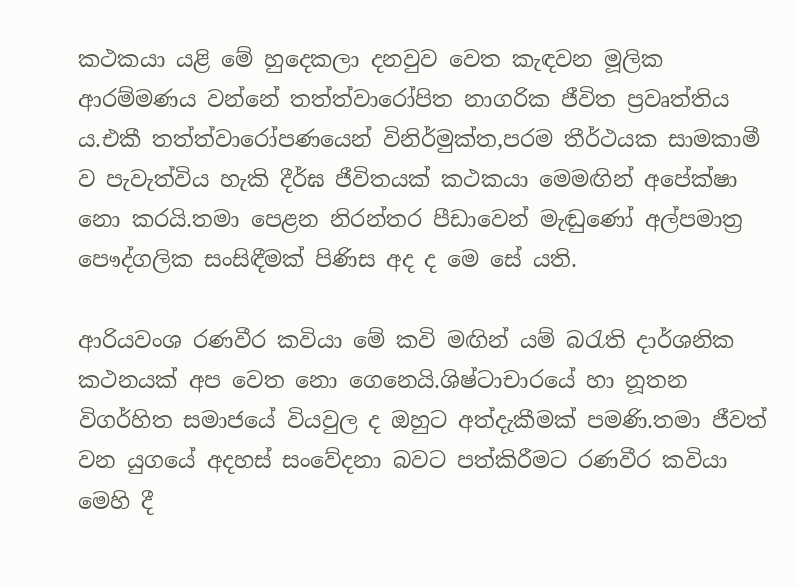කථකයා යළි මේ හුදෙකලා දනවුව වෙත කැඳවන මූලික ආරම්මණය වන්නේ තත්ත්වාරෝපිත නාගරික ජීවිත ප්‍රවෘත්තිය ය.එකී තත්ත්වාරෝපණයෙන් විනිර්මුක්ත,පරම තීර්ථයක සාමකාමී ව පැවැත්විය හැකි දීර්ඝ ජීවිතයක් කථකයා මෙමඟින් අපේක්ෂා නො කරයි.තමා පෙළන නිරන්තර පීඩාවෙන් මැඬුණෝ අල්පමාත්‍ර පෞද්ගලික සංසිඳීමක් පිණිස අද ද මෙ සේ යති.

ආරියවංශ රණවීර කවියා මේ කවි මඟින් යම් බරැති දාර්ශනික කථනයක් අප වෙත නො ගෙනෙයි.ශිෂ්ටාචාරයේ හා නූතන විගර්හිත සමාජයේ වියවුල ද ඔහුට අත්දැකීමක් පමණි.තමා ජීවත් වන යුගයේ අදහස් සංවේදනා බවට පත්කිරීමට රණවීර කවියා මෙහි දී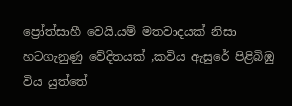ප්‍රෝත්සාහී වෙයි.යම් මතවාදයක් නිසා හටගැනුණු වේදිතයක් ,කවිය ඇසුරේ පිළිබිඹු විය යුත්තේ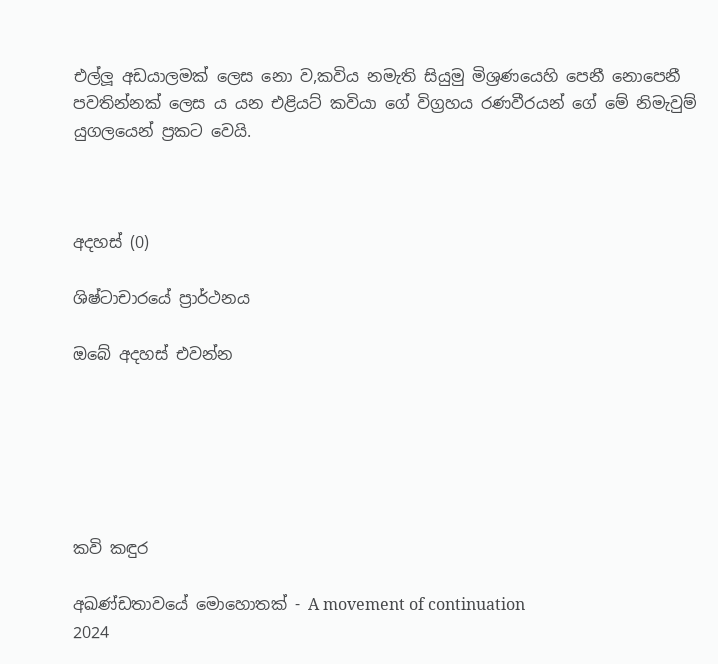එල්ලූ අඩයාලමක් ලෙස නො ව,කවිය නමැති සියුමු මිශ්‍රණයෙහි පෙනී නොපෙනී පවතින්නක් ලෙස ය යන එළියට් කවියා ගේ විග්‍රහය රණවීරයන් ගේ මේ නිමැවුම් යුගලයෙන් ප්‍රකට වෙයි.



අදහස් (0)

ශිෂ්ටාචාරයේ ප්‍රාර්ථනය

ඔබේ අදහස් එවන්න






කවි කඳුර

අඛණ්ඩතාවයේ මොහොතක් - A movement of continuation
2024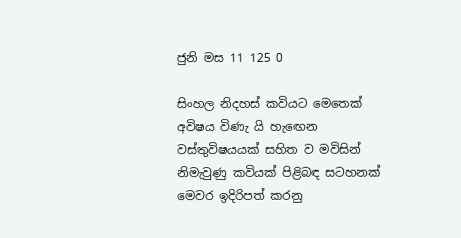ජුනි මස 11 125 0

සිංහල නිදහස් කවියට මෙතෙක් අවිෂය විණැ යි හැඟෙන වස්තුවිෂයයක් සහිත ව මවිසින් නිමැවුණු කවියක් පිළිබඳ සටහනක් මෙවර ඉදිරිපත් කරනු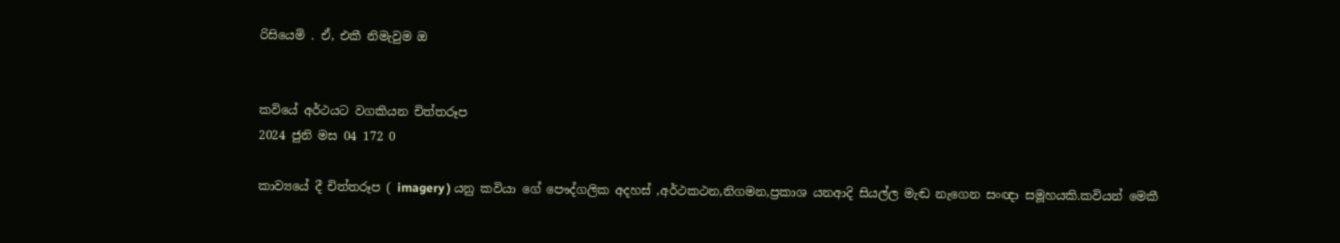රිසියෙමි . ඒ, එකී නිමැවුම ඔ


කවියේ අර්ථයට වගකියන චිත්තරූප
2024 ජුනි මස 04 172 0

කාව්‍යයේ දී චිත්තරූප ( imagery ) යනු කවියා ගේ පෞද්ගලික අදහස් ,අර්ථකථන,නිගමන,ප්‍රකාශ යනආදි සියල්ල මැඬ නැගෙන සංඥා සමූහයකි.කවියන් මෙකී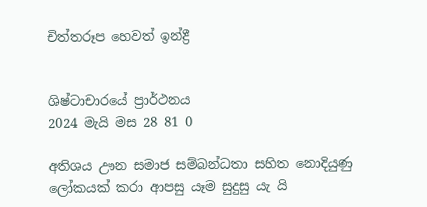චිත්තරූප හෙවත් ඉන්ද්‍රී


ශිෂ්ටාචාරයේ ප්‍රාර්ථනය
2024 මැයි මස 28 81 0

අතිශය ඌන සමාජ සම්බන්ධතා සහිත නොදියුණු ලෝකයක් කරා ආපසු යෑම සුදුසු යැ යි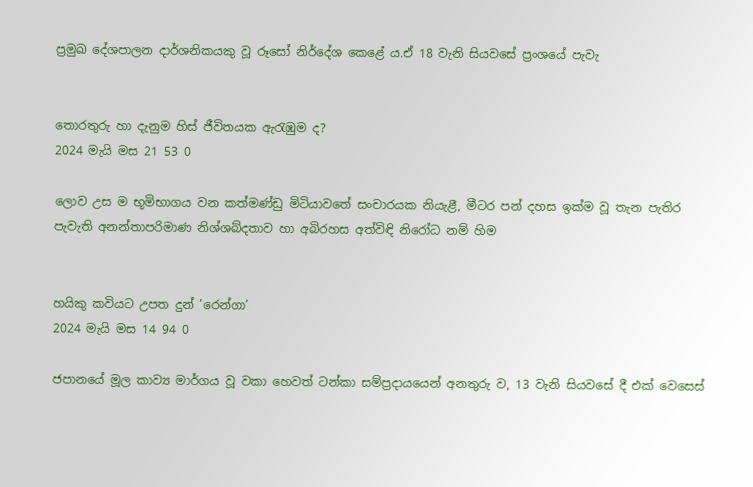ප්‍රමුඛ දේශපාලන දාර්ශනිකයකු වූ රූසෝ නිර්දේශ කෙළේ ය.ඒ 18 වැනි සියවසේ ප්‍රංශයේ පැවැ


තොරතුරු හා දැනුම හිස් ජීවිතයක ඇරැඹුම ද?
2024 මැයි මස 21 53 0

ලොව උස ම භූමිභාගය වන කත්මණ්ඩු මිටියාවතේ සංචාරයක නියැළී, මීටර පන් දහස ඉක්ම වූ තැන පැතිර පැවැති අනන්තාපරිමාණ නිශ්ශබ්දතාව හා අබිරහස අත්විඳි නිරෝධ නම් හිම


හයිකු කවියට උපත දුන් ’රෙන්ගා’
2024 මැයි මස 14 94 0

ජපානයේ මූල කාව්‍ය මාර්ගය වූ වකා හෙවත් ටන්කා සම්ප්‍රදායයෙන් අනතුරු ව, 13 වැනි සියවසේ දී එක් වෙසෙස්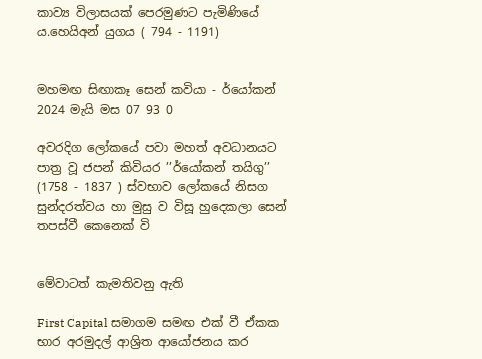කාව්‍ය විලාසයක් පෙරමුණට පැමිණියේ ය.හෙයිඅන් යුගය ( 794 - 1191)


මහමඟ සිඟාකෑ සෙන් කවියා - ර්යෝකන්
2024 මැයි මස 07 93 0

අවරදිග ලෝකයේ පවා මහත් අවධානයට පාත්‍ර වූ ජපන් කිවියර ’’ර්යෝකන් තයිගු’’ (1758 - 1837 ) ස්වභාව ලෝකයේ නිසග සුන්දරත්වය හා මුසු ව විසූ හුදෙකලා සෙන් තපස්වී කෙනෙක් වි


මේවාටත් කැමතිවනු ඇති

First Capital සමාගම සමඟ එක් වී ඒකක භාර අරමුදල් ආශ්‍රිත ආයෝජනය කර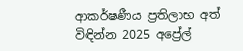ආකර්ෂණීය ප්‍රතිලාභ අත් විඳින්න 2025 අප්‍රේල්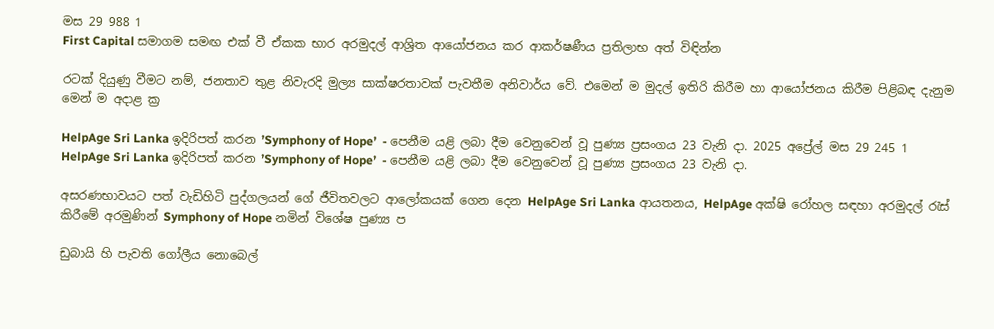මස 29 988 1
First Capital සමාගම සමඟ එක් වී ඒකක භාර අරමුදල් ආශ්‍රිත ආයෝජනය කර ආකර්ෂණීය ප්‍රතිලාභ අත් විඳින්න

රටක් දියුණු වීමට නම්, ජනතාව තුළ නිවැරදි මුල්‍ය සාක්ෂරතාවක් පැවතීම අනිවාර්ය වේ. එමෙන් ම මුදල් ඉතිරි කිරීම හා ආයෝජනය කිරීම පිළිබඳ දැනුම මෙන් ම අදාළ ක්‍ර

HelpAge Sri Lanka ඉදිරිපත් කරන ’Symphony of Hope’  - පෙනීම යළි ලබා දීම වෙනුවෙන් වූ පුණ්‍ය ප්‍රසංගය 23 වැනි දා. 2025 අප්‍රේල් මස 29 245 1
HelpAge Sri Lanka ඉදිරිපත් කරන ’Symphony of Hope’  - පෙනීම යළි ලබා දීම වෙනුවෙන් වූ පුණ්‍ය ප්‍රසංගය 23 වැනි දා.

අසරණභාවයට පත් වැඩිහිටි පුද්ගලයන් ගේ ජීවිතවලට ආලෝකයක් ගෙන දෙන HelpAge Sri Lanka ආයතනය, HelpAge අක්ෂි රෝහල සඳහා අරමුදල් රැස් කිරීමේ අරමුණින් Symphony of Hope නමින් විශේෂ පුණ්‍ය ප

ඩුබායි හි පැවති ගෝලීය නොබෙල්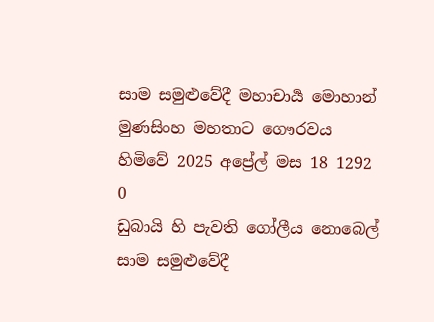සාම සමුළුවේදී මහාචාර්‍ය මොහාන් මුණසිංහ මහතාට ගෞරවය හිමිවේ 2025 අප්‍රේල් මස 18 1292 0
ඩුබායි හි පැවති ගෝලීය නොබෙල් සාම සමුළුවේදී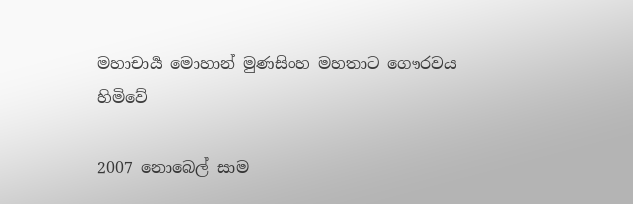මහාචාර්‍ය මොහාන් මුණසිංහ මහතාට ගෞරවය හිමිවේ

2007 නොබෙල් සාම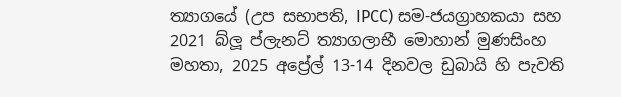ත්‍යාගයේ (උප සභාපති, IPCC) සම-ජයග්‍රාහකයා සහ 2021 බ්ලූ ප්ලැනට් ත්‍යාගලාභී මොහාන් මුණසිංහ මහතා, 2025 අප්‍රේල් 13-14 දිනවල ඩුබායි හි පැවති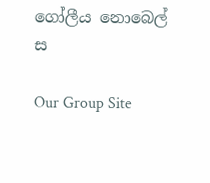ගෝලීය නොබෙල් ස

Our Group Site